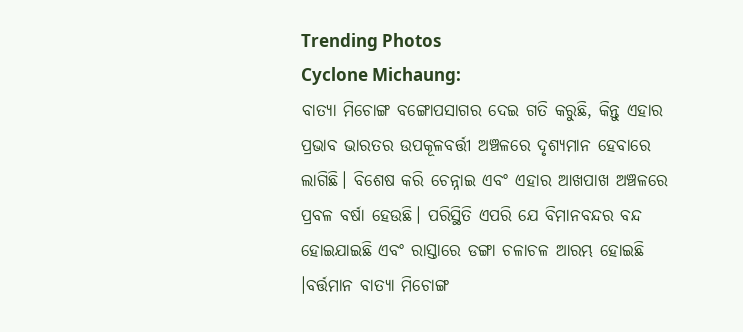Trending Photos
Cyclone Michaung:
ବାତ୍ୟା ମିଚୋଙ୍ଗ ବଙ୍ଗୋପସାଗର ଦେଇ ଗତି କରୁଛି, କିନ୍ତୁ ଏହାର ପ୍ରଭାବ ଭାରତର ଉପକୂଳବର୍ତ୍ତୀ ଅଞ୍ଚଳରେ ଦୃଶ୍ୟମାନ ହେବାରେ ଲାଗିଛି। ବିଶେଷ କରି ଚେନ୍ନାଇ ଏବଂ ଏହାର ଆଖପାଖ ଅଞ୍ଚଳରେ ପ୍ରବଳ ବର୍ଷା ହେଉଛି। ପରିସ୍ଥିତି ଏପରି ଯେ ବିମାନବନ୍ଦର ବନ୍ଦ ହୋଇଯାଇଛି ଏବଂ ରାସ୍ତାରେ ଡଙ୍ଗା ଚଳାଚଳ ଆରମ୍ଭ ହୋଇଛି ।ବର୍ତ୍ତମାନ ବାତ୍ୟା ମିଚୋଙ୍ଗ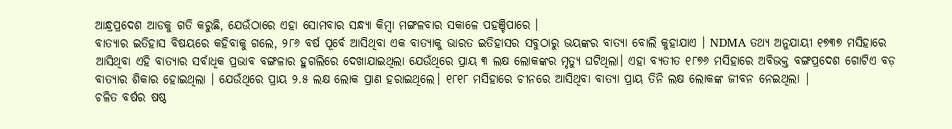ଆନ୍ଧ୍ରପ୍ରଦେଶ ଆଡକୁ ଗତି କରୁଛି, ଯେଉଁଠାରେ ଏହା ସୋମବାର ସନ୍ଧ୍ୟା କିମ୍ବା ମଙ୍ଗଳବାର ସକାଳେ ପହଞ୍ଚିପାରେ ।
ବାତ୍ୟାର ଇତିହାସ ବିଷୟରେ କହିବାକୁ ଗଲେ, ୨୮୬ ବର୍ଷ ପୂର୍ବେ ଆସିଥିବା ଏକ ବାତ୍ୟାକୁ ଭାରତ ଇତିହାସର ସବୁଠାରୁ ଭୟଙ୍କର ବାତ୍ୟା ବୋଲି କୁହାଯାଏ । NDMA ତଥ୍ୟ ଅନୁଯାୟୀ ୧୭୩୭ ମସିହାରେ ଆସିଥିବା ଏହି ବାତ୍ୟାର ସର୍ବାଧିକ ପ୍ରଭାବ ବଙ୍ଗଳାର ହୁଗଲିରେ ଦେଖାଯାଇଥିଲା ଯେଉଁଥିରେ ପ୍ରାୟ ୩ ଲକ୍ଷ ଲୋକଙ୍କର ମୃତ୍ୟୁ ଘଟିଥିଲା। ଏହା ବ୍ୟତୀତ ୧୮୭୬ ମସିହାରେ ଅବିଭକ୍ତ ବଙ୍ଗପ୍ରଦେଶ ଗୋଟିଏ ବଡ଼ ବାତ୍ୟାର ଶିକାର ହୋଇଥିଲା । ଯେଉଁଥିରେ ପ୍ରାୟ ୨.୫ ଲକ୍ଷ ଲୋକ ପ୍ରାଣ ହରାଇଥିଲେ। ୧୮୧୮ ମସିହାରେ ଚୀନରେ ଆସିଥିବା ବାତ୍ୟା ପ୍ରାୟ ତିନି ଲକ୍ଷ ଲୋକଙ୍କ ଜୀବନ ନେଇଥିଲା |
ଚଳିତ ବର୍ଷର ଷଷ୍ଠ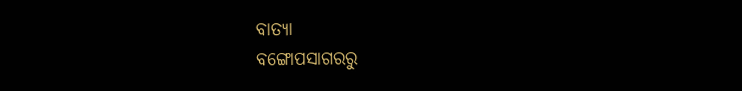ବାତ୍ୟା
ବଙ୍ଗୋପସାଗରରୁ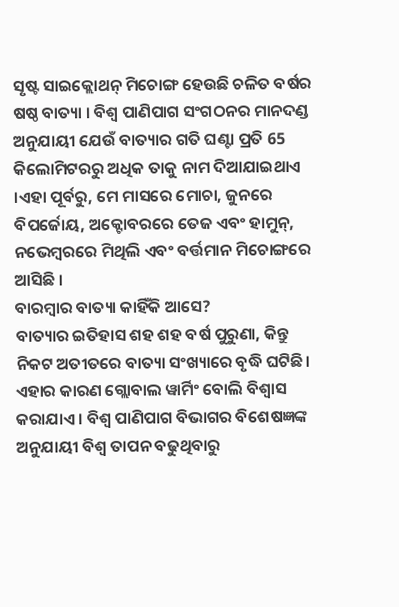ସୃଷ୍ଟ ସାଇକ୍ଲୋଥନ୍ ମିଚୋଙ୍ଗ ହେଉଛି ଚଳିତ ବର୍ଷର ଷଷ୍ଠ ବାତ୍ୟା । ବିଶ୍ୱ ପାଣିପାଗ ସଂଗଠନର ମାନଦଣ୍ଡ ଅନୁଯାୟୀ ଯେଉଁ ବାତ୍ୟାର ଗତି ଘଣ୍ଟା ପ୍ରତି 65 କିଲୋମିଟରରୁ ଅଧିକ ତାକୁ ନାମ ଦିଆଯାଇଥାଏ ।ଏହା ପୂର୍ବରୁ, ମେ ମାସରେ ମୋଚା, ଜୁନରେ ବିପର୍ଜୋୟ, ଅକ୍ଟୋବରରେ ତେଜ ଏବଂ ହାମୁନ୍, ନଭେମ୍ବରରେ ମିଥିଲି ଏବଂ ବର୍ତ୍ତମାନ ମିଚୋଙ୍ଗରେ ଆସିଛି ।
ବାରମ୍ବାର ବାତ୍ୟା କାହିଁକି ଆସେ?
ବାତ୍ୟାର ଇତିହାସ ଶହ ଶହ ବର୍ଷ ପୁରୁଣା, କିନ୍ତୁ ନିକଟ ଅତୀତରେ ବାତ୍ୟା ସଂଖ୍ୟାରେ ବୃଦ୍ଧି ଘଟିଛି। ଏହାର କାରଣ ଗ୍ଲୋବାଲ ୱାର୍ମିଂ ବୋଲି ବିଶ୍ୱାସ କରାଯାଏ । ବିଶ୍ୱ ପାଣିପାଗ ବିଭାଗର ବିଶେଷଜ୍ଞଙ୍କ ଅନୁଯାୟୀ ବିଶ୍ୱ ତାପନ ବଢୁଥିବାରୁ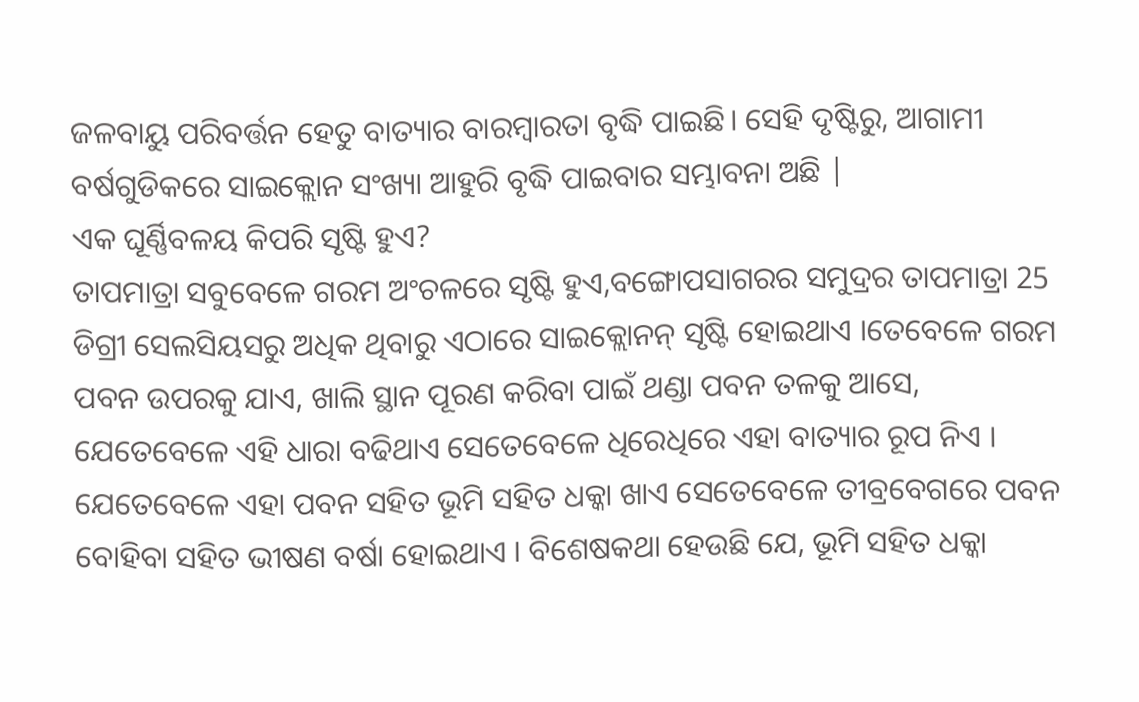ଜଳବାୟୁ ପରିବର୍ତ୍ତନ ହେତୁ ବାତ୍ୟାର ବାରମ୍ବାରତା ବୃଦ୍ଧି ପାଇଛି। ସେହି ଦୃଷ୍ଟିରୁ, ଆଗାମୀ ବର୍ଷଗୁଡିକରେ ସାଇକ୍ଲୋନ ସଂଖ୍ୟା ଆହୁରି ବୃଦ୍ଧି ପାଇବାର ସମ୍ଭାବନା ଅଛି |
ଏକ ଘୂର୍ଣ୍ଣିବଳୟ କିପରି ସୃଷ୍ଟି ହୁଏ?
ତାପମାତ୍ରା ସବୁବେଳେ ଗରମ ଅଂଚଳରେ ସୃଷ୍ଟି ହୁଏ,ବଙ୍ଗୋପସାଗରର ସମୁଦ୍ରର ତାପମାତ୍ରା 25 ଡିଗ୍ରୀ ସେଲସିୟସରୁ ଅଧିକ ଥିବାରୁ ଏଠାରେ ସାଇକ୍ଲୋନନ୍ ସୃଷ୍ଟି ହୋଇଥାଏ ।ତେବେଳେ ଗରମ ପବନ ଉପରକୁ ଯାଏ, ଖାଲି ସ୍ଥାନ ପୂରଣ କରିବା ପାଇଁ ଥଣ୍ଡା ପବନ ତଳକୁ ଆସେ, ଯେତେବେଳେ ଏହି ଧାରା ବଢିଥାଏ ସେତେବେଳେ ଧିରେଧିରେ ଏହା ବାତ୍ୟାର ରୂପ ନିଏ । ଯେତେବେଳେ ଏହା ପବନ ସହିତ ଭୂମି ସହିତ ଧକ୍କା ଖାଏ ସେତେବେଳେ ତୀବ୍ରବେଗରେ ପବନ ବୋହିବା ସହିତ ଭୀଷଣ ବର୍ଷା ହୋଇଥାଏ । ବିଶେଷକଥା ହେଉଛି ଯେ, ଭୂମି ସହିତ ଧକ୍କା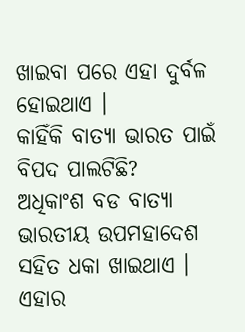ଖାଇବା ପରେ ଏହା ଦୁର୍ବଳ ହୋଇଥାଏ ।
କାହିଁକି ବାତ୍ୟା ଭାରତ ପାଇଁ ବିପଦ ପାଲଟିଛି?
ଅଧିକାଂଶ ବଡ ବାତ୍ୟା ଭାରତୀୟ ଉପମହାଦେଶ ସହିତ ଧକା ଖାଇଥାଏ । ଏହାର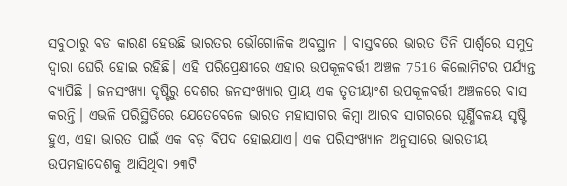ସବୁଠାରୁ ବଡ କାରଣ ହେଉଛି ଭାରତର ଭୌଗୋଳିକ ଅବସ୍ଥାନ । ବାସ୍ତବରେ ଭାରତ ତିନି ପାର୍ଶ୍ୱରେ ସମୁଦ୍ର ଦ୍ୱାରା ଘେରି ହୋଇ ରହିଛି। ଏହି ପରିପ୍ରେକ୍ଷୀରେ ଏହାର ଉପକୂଳବର୍ତ୍ତୀ ଅଞ୍ଚଳ 7516 କିଲୋମିଟର ପର୍ଯ୍ୟନ୍ତ ବ୍ୟାପିଛି । ଜନସଂଖ୍ୟା ଦୃଷ୍ଟିରୁ ଦେଶର ଜନସଂଖ୍ୟାର ପ୍ରାୟ ଏକ ତୃତୀୟାଂଶ ଉପକୂଳବର୍ତ୍ତୀ ଅଞ୍ଚଳରେ ବାସ କରନ୍ତି। ଏଭଳି ପରିସ୍ଥିତିରେ ଯେତେବେଳେ ଭାରତ ମହାସାଗର କିମ୍ବା ଆରବ ସାଗରରେ ଘୂର୍ଣ୍ଣିବଳୟ ସୃଷ୍ଟି ହୁଏ, ଏହା ଭାରତ ପାଇଁ ଏକ ବଡ଼ ବିପଦ ହୋଇଯାଏ। ଏକ ପରିସଂଖ୍ୟାନ ଅନୁସାରେ ଭାରତୀୟ ଉପମହାଦେଶକୁ ଆସିଥିବା ୨୩ଟି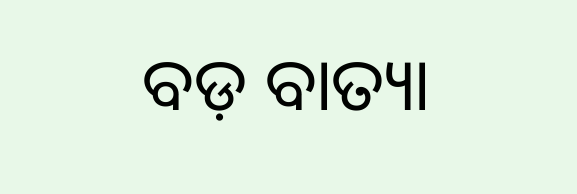ବଡ଼ ବାତ୍ୟା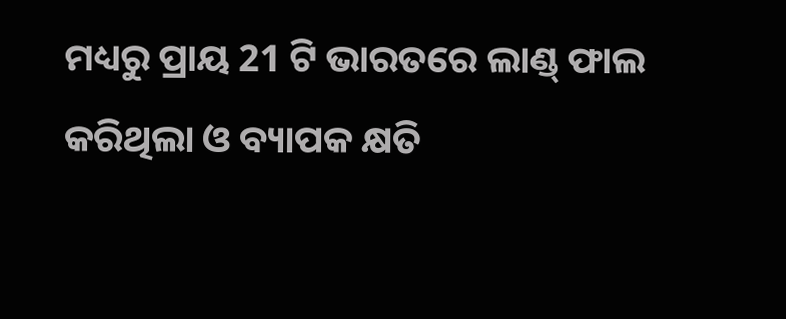ମଧ୍ୟରୁ ପ୍ରାୟ 21 ଟି ଭାରତରେ ଲାଣ୍ଡ୍ ଫାଲ କରିଥିଲା ଓ ବ୍ୟାପକ କ୍ଷତି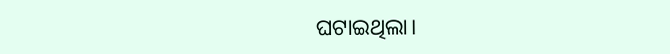ଘଟାଇଥିଲା।